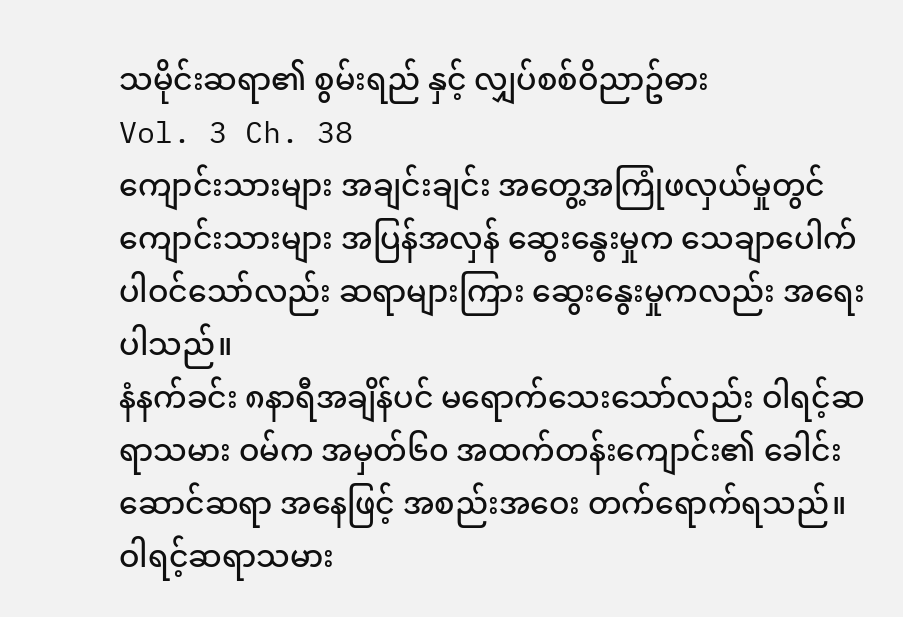သမိုင်းဆရာ၏ စွမ်းရည် နှင့် လျှပ်စစ်ဝိညာဥ်ဓား
Vol. 3 Ch. 38
ကျောင်းသားများ အချင်းချင်း အတွေ့အကြုံဖလှယ်မှုတွင် ကျောင်းသားများ အပြန်အလှန် ဆွေးနွေးမှုက သေချာပေါက်ပါဝင်သော်လည်း ဆရာများကြား ဆွေးနွေးမှုကလည်း အရေးပါသည်။
နံနက်ခင်း ၈နာရီအချိန်ပင် မရောက်သေးသော်လည်း ဝါရင့်ဆရာသမား ဝမ်က အမှတ်၆၀ အထက်တန်းကျောင်း၏ ခေါင်းဆောင်ဆရာ အနေဖြင့် အစည်းအဝေး တက်ရောက်ရသည်။
ဝါရင့်ဆရာသမား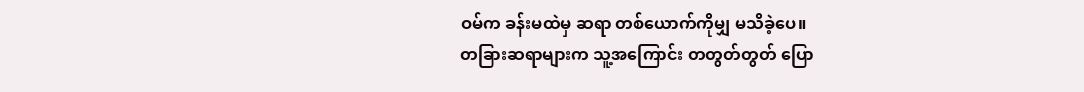ဝမ်က ခန်းမထဲမှ ဆရာ တစ်ယောက်ကိုမျှ မသိခဲ့ပေ။
တခြားဆရာများက သူ့အကြောင်း တတွတ်တွတ် ပြော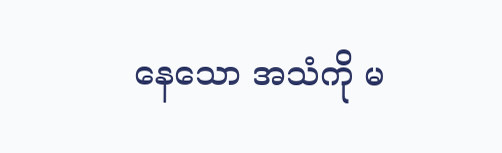နေသော အသံကို မ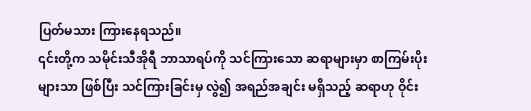ပြတ်မသား ကြားနေရသည်။
၎င်းတို့က သမိုင်းသီအိုရီ ဘာသာရပ်ကို သင်ကြားသော ဆရာများမှာ စာကြမ်းပိုးများသာ ဖြစ်ပြီး သင်ကြားခြင်းမှ လွဲ၍ အရည်အချင်း မရှိသည့် ဆရာဟု ဝိုင်း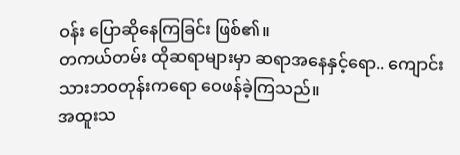ဝန်း ပြောဆိုနေကြခြင်း ဖြစ်၏။
တကယ်တမ်း ထိုဆရာများမှာ ဆရာအနေနှင့်ရော.. ကျောင်းသားဘဝတုန်းကရော ဝေဖန်ခဲ့ကြသည်။
အထူးသ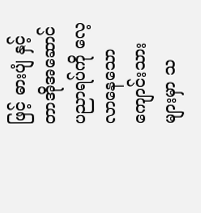ဖြင့် ဓားပျံ နှင့် တာအိုအဆောင် ပညာရပ်ကို လေ့လာနေသော ကျောင်းသားများမှာ သ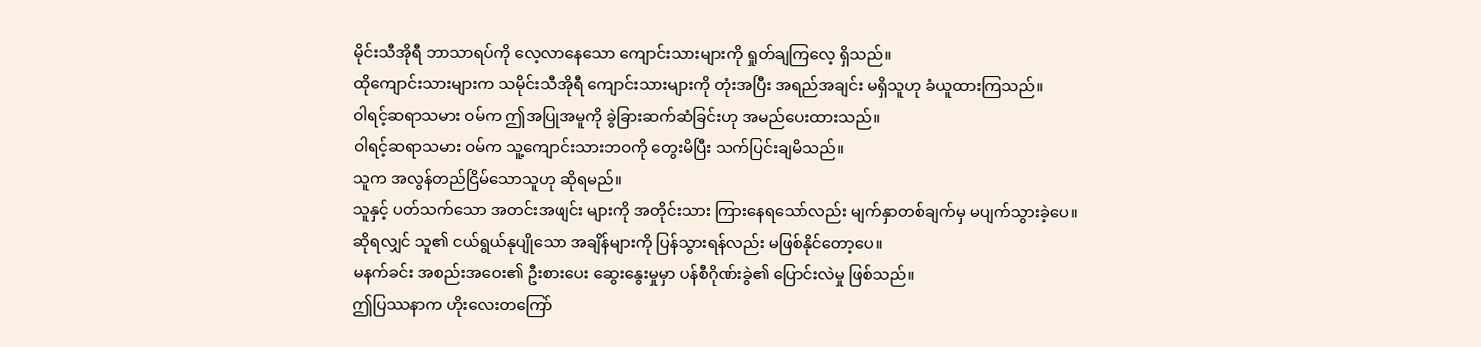မိုင်းသီအိုရီ ဘာသာရပ်ကို လေ့လာနေသော ကျောင်းသားများကို ရှုတ်ချကြလေ့ ရှိသည်။
ထိုကျောင်းသားများက သမိုင်းသီအိုရီ ကျောင်းသားများကို တုံးအပြီး အရည်အချင်း မရှိသူဟု ခံယူထားကြသည်။
ဝါရင့်ဆရာသမား ဝမ်က ဤအပြုအမူကို ခွဲခြားဆက်ဆံခြင်းဟု အမည်ပေးထားသည်။
ဝါရင့်ဆရာသမား ဝမ်က သူ့ကျောင်းသားဘဝကို တွေးမိပြီး သက်ပြင်းချမိသည်။
သူက အလွန်တည်ငြိမ်သောသူဟု ဆိုရမည်။
သူနှင့် ပတ်သက်သော အတင်းအဖျင်း များကို အတိုင်းသား ကြားနေရသော်လည်း မျက်နှာတစ်ချက်မှ မပျက်သွားခဲ့ပေ။
ဆိုရလျှင် သူ၏ ငယ်ရွယ်နုပျိုသော အချိန်များကို ပြန်သွားရန်လည်း မဖြစ်နိုင်တော့ပေ။
မနက်ခင်း အစည်းအဝေး၏ ဦးစားပေး ဆွေးနွေးမှုမှာ ပန်စီဂိုဏ်းခွဲ၏ ပြောင်းလဲမှု ဖြစ်သည်။
ဤပြဿနာက ဟိုးလေးတကြော်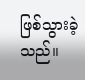ဖြစ်သွားခဲ့သည်။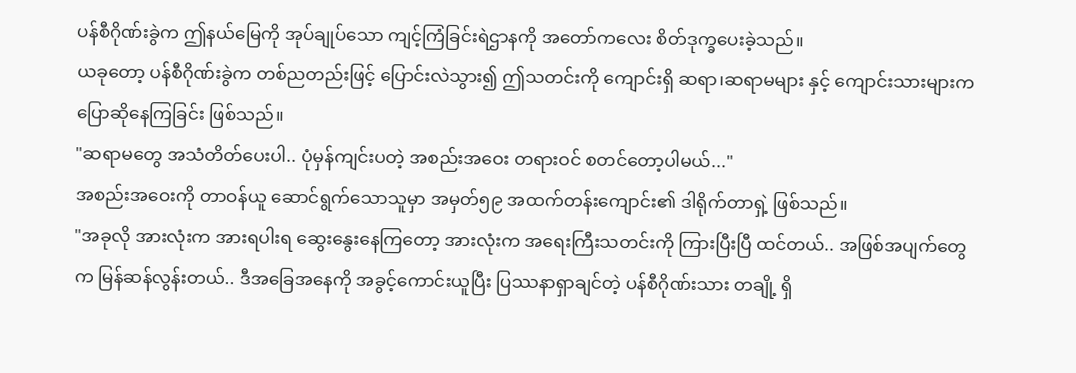ပန်စီဂိုဏ်းခွဲက ဤနယ်မြေကို အုပ်ချုပ်သော ကျင့်ကြံခြင်းရဲဌာနကို အတော်ကလေး စိတ်ဒုက္ခပေးခဲ့သည်။
ယခုတော့ ပန်စီဂိုဏ်းခွဲက တစ်ညတည်းဖြင့် ပြောင်းလဲသွား၍ ဤသတင်းကို ကျောင်းရှိ ဆရာ၊ဆရာမများ နှင့် ကျောင်းသားများက ပြောဆိုနေကြခြင်း ဖြစ်သည်။
"ဆရာမတွေ အသံတိတ်ပေးပါ.. ပုံမှန်ကျင်းပတဲ့ အစည်းအဝေး တရားဝင် စတင်တော့ပါမယ်..."
အစည်းအဝေးကို တာဝန်ယူ ဆောင်ရွက်သောသူမှာ အမှတ်၅၉ အထက်တန်းကျောင်း၏ ဒါရိုက်တာရှဲ့ ဖြစ်သည်။
"အခုလို အားလုံးက အားရပါးရ ဆွေးနွေးနေကြတော့ အားလုံးက အရေးကြီးသတင်းကို ကြားပြီးပြီ ထင်တယ်.. အဖြစ်အပျက်တွေက မြန်ဆန်လွန်းတယ်.. ဒီအခြေအနေကို အခွင့်ကောင်းယူပြီး ပြဿနာရှာချင်တဲ့ ပန်စီဂိုဏ်းသား တချို့ ရှိ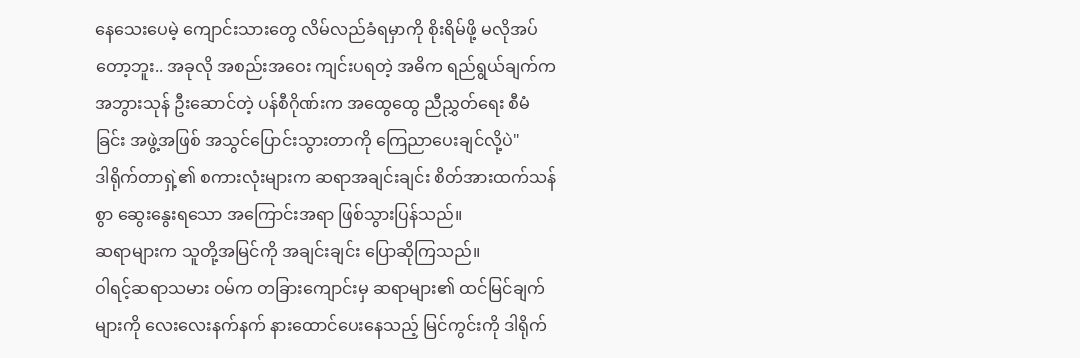နေသေးပေမဲ့ ကျောင်းသားတွေ လိမ်လည်ခံရမှာကို စိုးရိမ်ဖို့ မလိုအပ်တော့ဘူး.. အခုလို အစည်းအဝေး ကျင်းပရတဲ့ အဓိက ရည်ရွယ်ချက်က အဘွားသုန် ဦးဆောင်တဲ့ ပန်စီဂိုဏ်းက အထွေထွေ ညီညွှတ်ရေး စီမံခြင်း အဖွဲ့အဖြစ် အသွင်ပြောင်းသွားတာကို ကြေညာပေးချင်လို့ပဲ"
ဒါရိုက်တာရှဲ့၏ စကားလုံးများက ဆရာအချင်းချင်း စိတ်အားထက်သန်စွာ ဆွေးနွေးရသော အကြောင်းအရာ ဖြစ်သွားပြန်သည်။
ဆရာများက သူတို့အမြင်ကို အချင်းချင်း ပြောဆိုကြသည်။
ဝါရင့်ဆရာသမား ဝမ်က တခြားကျောင်းမှ ဆရာများ၏ ထင်မြင်ချက်များကို လေးလေးနက်နက် နားထောင်ပေးနေသည့် မြင်ကွင်းကို ဒါရိုက်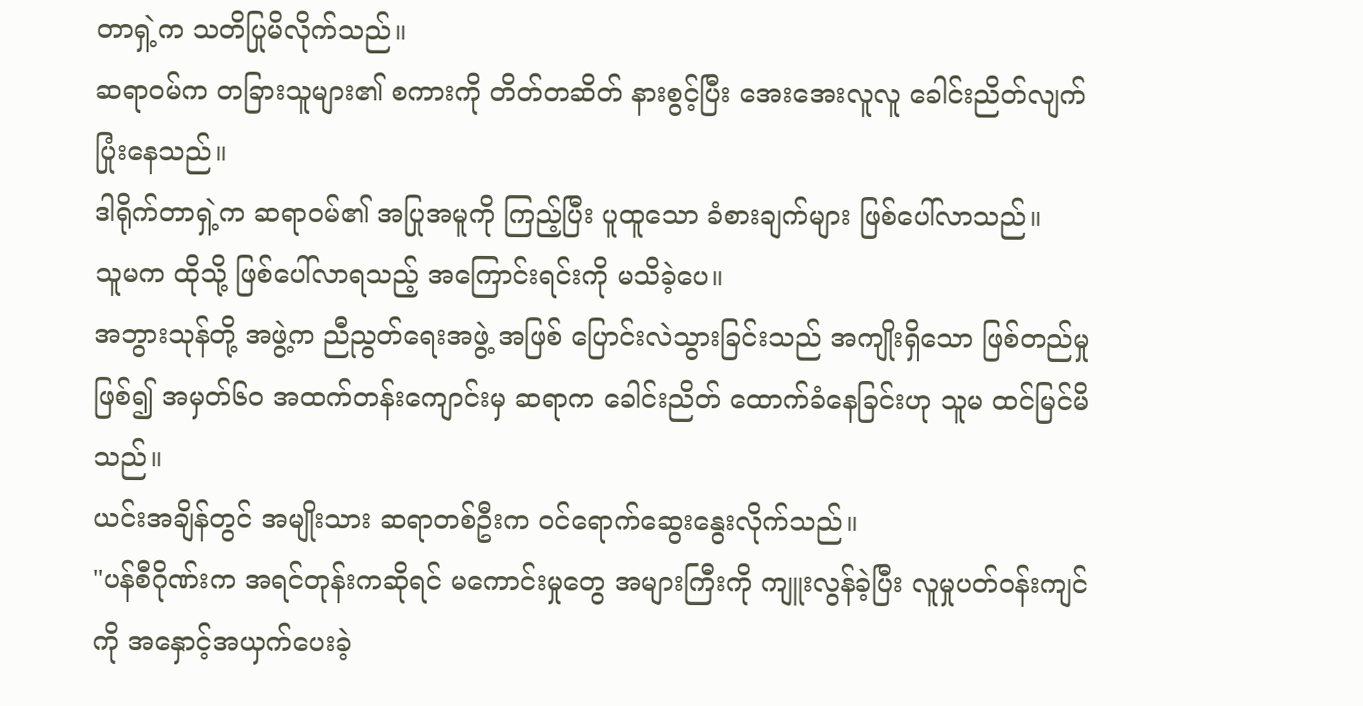တာရှဲ့က သတိပြုမိလိုက်သည်။
ဆရာဝမ်က တခြားသူများ၏ စကားကို တိတ်တဆိတ် နားစွင့်ပြီး အေးအေးလူလူ ခေါင်းညိတ်လျက် ပြုံးနေသည်။
ဒါရိုက်တာရှဲ့က ဆရာဝမ်၏ အပြုအမူကို ကြည့်ပြီး ပူထူသော ခံစားချက်များ ဖြစ်ပေါ်လာသည်။
သူမက ထိုသို့ ဖြစ်ပေါ်လာရသည့် အကြောင်းရင်းကို မသိခဲ့ပေ။
အဘွားသုန်တို့ အဖွဲ့က ညီညွတ်ရေးအဖွဲ့ အဖြစ် ပြောင်းလဲသွားခြင်းသည် အကျိုးရှိသော ဖြစ်တည်မှု ဖြစ်၍ အမှတ်၆၀ အထက်တန်းကျောင်းမှ ဆရာက ခေါင်းညိတ် ထောက်ခံနေခြင်းဟု သူမ ထင်မြင်မိသည်။
ယင်းအချိန်တွင် အမျိုးသား ဆရာတစ်ဦးက ဝင်ရောက်ဆွေးနွေးလိုက်သည်။
"ပန်စီဂိုဏ်းက အရင်တုန်းကဆိုရင် မကောင်းမှုတွေ အများကြီးကို ကျူးလွန်ခဲ့ပြီး လူမှုပတ်ဝန်းကျင်ကို အနှောင့်အယှက်ပေးခဲ့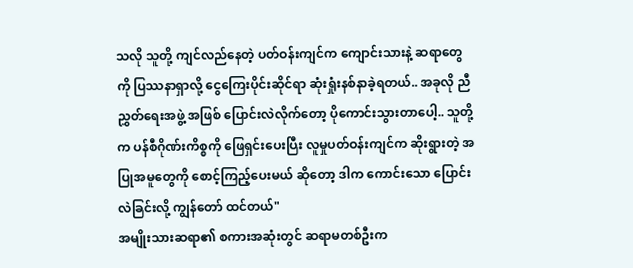သလို သူတို့ ကျင်လည်နေတဲ့ ပတ်ဝန်းကျင်က ကျောင်းသားနဲ့ ဆရာတွေကို ပြဿနာရှာလို့ ငွေကြေးပိုင်းဆိုင်ရာ ဆုံးရှုံးနစ်နာခဲ့ရတယ်.. အခုလို ညီညွှတ်ရေးအဖွဲ့ အဖြစ် ပြောင်းလဲလိုက်တော့ ပိုကောင်းသွားတာပေါ့.. သူတို့က ပန်စီဂိုဏ်းကိစ္စကို ဖြေရှင်းပေးပြီး လူမှုပတ်ဝန်းကျင်က ဆိုးရွားတဲ့ အပြုအမူတွေကို စောင့်ကြည့်ပေးမယ် ဆိုတော့ ဒါက ကောင်းသော ပြောင်းလဲခြင်းလို့ ကျွန်တော် ထင်တယ်"
အမျိုးသားဆရာ၏ စကားအဆုံးတွင် ဆရာမတစ်ဦးက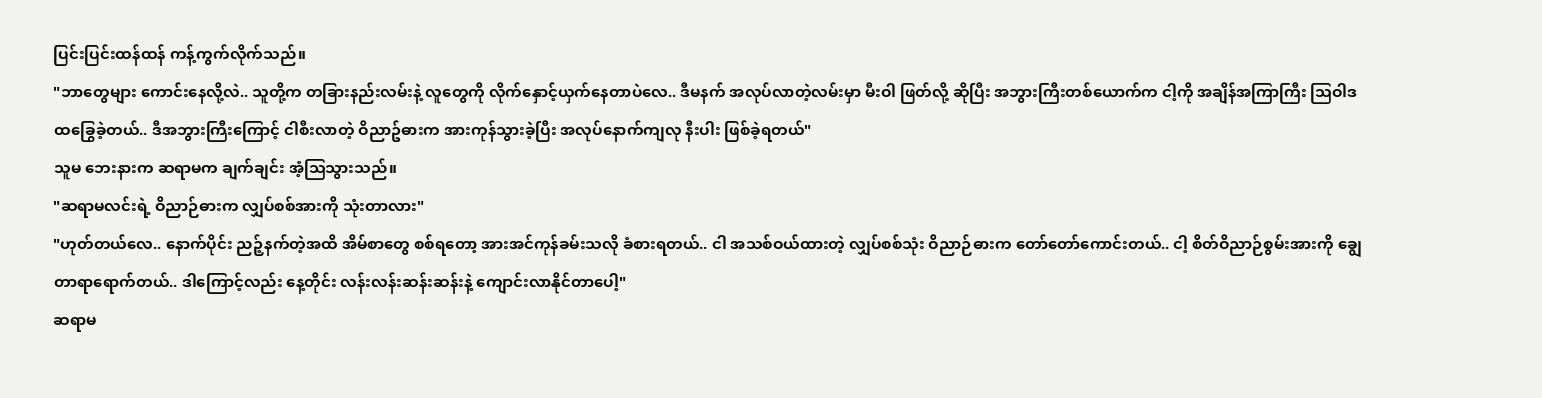ပြင်းပြင်းထန်ထန် ကန့်ကွက်လိုက်သည်။
"ဘာတွေများ ကောင်းနေလို့လဲ.. သူတို့က တခြားနည်းလမ်းနဲ့ လူတွေကို လိုက်နှောင့်ယှက်နေတာပဲလေ.. ဒီမနက် အလုပ်လာတဲ့လမ်းမှာ မီးဝါ ဖြတ်လို့ ဆိုပြီး အဘွားကြီးတစ်ယောက်က ငါ့ကို အချိန်အကြာကြီး ဩဝါဒ ထခြွေခဲ့တယ်.. ဒီအဘွားကြီးကြောင့် ငါစီးလာတဲ့ ဝိညာဥ်ဓားက အားကုန်သွားခဲ့ပြီး အလုပ်နောက်ကျလု နီးပါး ဖြစ်ခဲ့ရတယ်"
သူမ ဘေးနားက ဆရာမက ချက်ချင်း အံ့သြသွားသည်။
"ဆရာမလင်းရဲ့ ဝိညာဉ်ဓားက လျှပ်စစ်အားကို သုံးတာလား"
"ဟုတ်တယ်လေ.. နောက်ပိုင်း ညဉ့်နက်တဲ့အထိ အိမ်စာတွေ စစ်ရတော့ အားအင်ကုန်ခမ်းသလို ခံစားရတယ်.. ငါ အသစ်ဝယ်ထားတဲ့ လျှပ်စစ်သုံး ဝိညာဉ်ဓားက တော်တော်ကောင်းတယ်.. ငါ့ စိတ်ဝိညာဉ်စွမ်းအားကို ချွေတာရာရောက်တယ်.. ဒါကြောင့်လည်း နေ့တိုင်း လန်းလန်းဆန်းဆန်းနဲ့ ကျောင်းလာနိုင်တာပေါ့"
ဆရာမ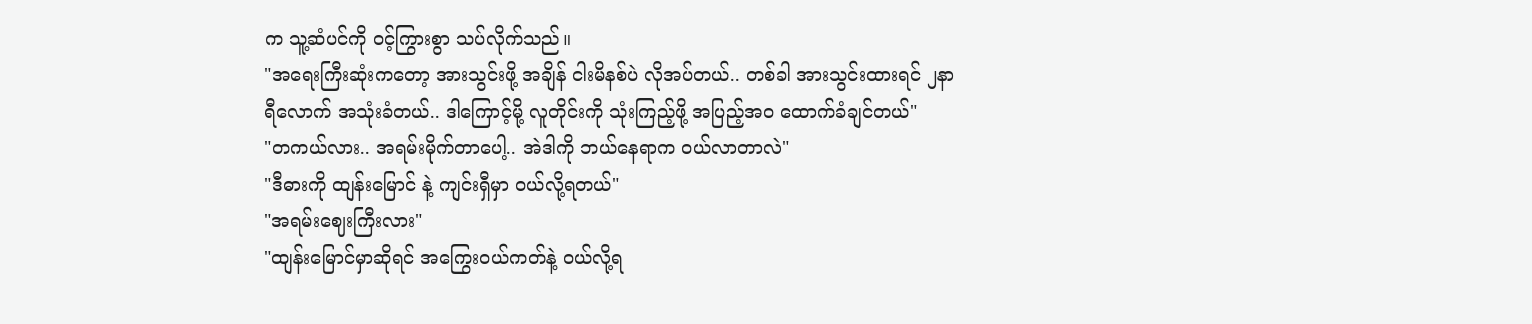က သူ့ဆံပင်ကို ဝင့်ကြွားစွာ သပ်လိုက်သည်။
"အရေးကြီးဆုံးကတော့ အားသွင်းဖို့ အချိန် ငါးမိနစ်ပဲ လိုအပ်တယ်.. တစ်ခါ အားသွင်းထားရင် ၂နာရီလောက် အသုံးခံတယ်.. ဒါကြောင့်မို့ လူတိုင်းကို သုံးကြည့်ဖို့ အပြည့်အဝ ထောက်ခံချင်တယ်"
"တကယ်လား.. အရမ်းမိုက်တာပေါ့.. အဲဒါကို ဘယ်နေရာက ဝယ်လာတာလဲ"
"ဒီဓားကို ထျန်းမြောင် နဲ့ ကျင်းရှီမှာ ဝယ်လို့ရတယ်"
"အရမ်းဈေးကြီးလား"
"ထျန်းမြောင်မှာဆိုရင် အကြွေးဝယ်ကတ်နဲ့ ဝယ်လို့ရ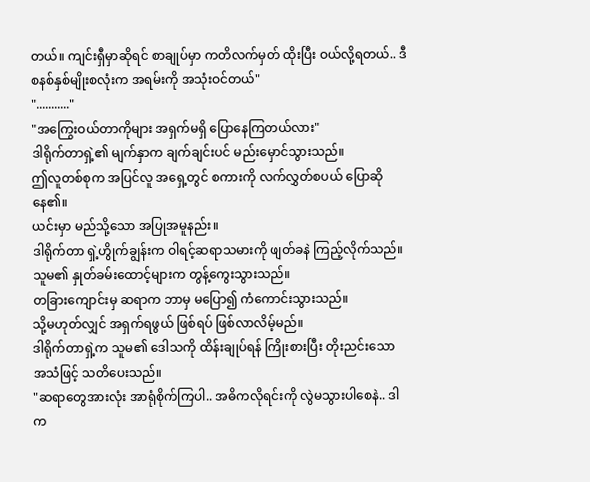တယ်။ ကျင်းရှီမှာဆိုရင် စာချုပ်မှာ ကတိလက်မှတ် ထိုးပြီး ဝယ်လို့ရတယ်.. ဒီစနစ်နှစ်မျိုးစလုံးက အရမ်းကို အသုံးဝင်တယ်"
"..........."
"အကြွေးဝယ်တာကိုများ အရှက်မရှိ ပြောနေကြတယ်လား"
ဒါရိုက်တာရှဲ့၏ မျက်နှာက ချက်ချင်းပင် မည်းမှောင်သွားသည်။
ဤလူတစ်စုက အပြင်လူ အရှေ့တွင် စကားကို လက်လွှတ်စပယ် ပြောဆိုနေ၏။
ယင်းမှာ မည်သို့သော အပြုအမူနည်း။
ဒါရိုက်တာ ရှဲ့ဟွိုက်ချွန်းက ဝါရင့်ဆရာသမားကို ဖျတ်ခနဲ ကြည့်လိုက်သည်။
သူမ၏ နှုတ်ခမ်းထောင့်များက တွန့်ကွေးသွားသည်။
တခြားကျောင်းမှ ဆရာက ဘာမှ မပြော၍ ကံကောင်းသွားသည်။
သို့မဟုတ်လျှင် အရှက်ရဖွယ် ဖြစ်ရပ် ဖြစ်လာလိမ့်မည်။
ဒါရိုက်တာရှဲ့က သူမ၏ ဒေါသကို ထိန်းချုပ်ရန် ကြိုးစားပြီး တိုးညင်းသော အသံဖြင့် သတိပေးသည်။
"ဆရာတွေအားလုံး အာရုံစိုက်ကြပါ.. အဓိကလိုရင်းကို လွဲမသွားပါစေနဲ.. ဒါက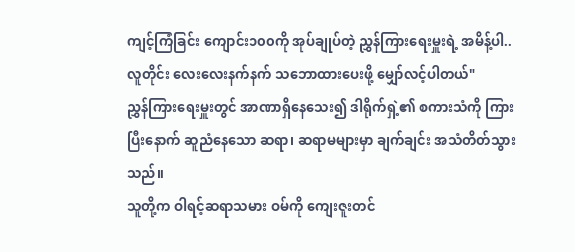ကျင့်ကြံခြင်း ကျောင်း၁၀၀ကို အုပ်ချုပ်တဲ့ ညွှန်ကြားရေးမှူးရဲ့ အမိန့်ပါ.. လူတိုင်း လေးလေးနက်နက် သဘောထားပေးဖို့ မျှော်လင့်ပါတယ်"
ညွှန်ကြားရေးမှူးတွင် အာဏာရှိနေသေး၍ ဒါရိုက်ရှဲ့၏ စကားသံကို ကြားပြီးနောက် ဆူညံနေသော ဆရာ၊ ဆရာမများမှာ ချက်ချင်း အသံတိတ်သွားသည်။
သူတို့က ဝါရင့်ဆရာသမား ဝမ်ကို ကျေးဇူးတင်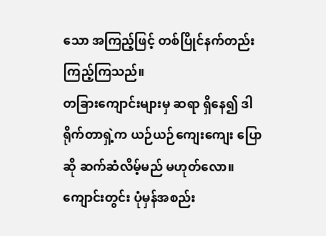သော အကြည့်ဖြင့် တစ်ပြိုင်နက်တည်း ကြည့်ကြသည်။
တခြားကျောင်းများမှ ဆရာ ရှိနေ၍ ဒါရိုက်တာရှဲ့က ယဉ်ယဉ်ကျေးကျေး ပြောဆို ဆက်ဆံလိမ့်မည် မဟုတ်လော။
ကျောင်းတွင်း ပုံမှန်အစည်း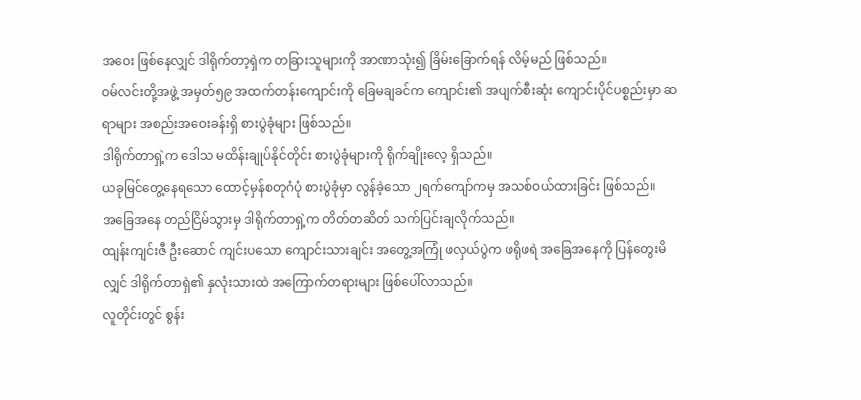အဝေး ဖြစ်နေလျှင် ဒါရိုက်တာ့ရှဲက တခြားသူများကို အာဏာသုံး၍ ခြိမ်းခြောက်ရန် လိမ့်မည် ဖြစ်သည်။
ဝမ်လင်းတို့အဖွဲ့ အမှတ်၅၉ အထက်တန်းကျောင်းကို ခြေမချခင်က ကျောင်း၏ အပျက်စီးဆုံး ကျောင်းပိုင်ပစ္စည်းမှာ ဆရာများ အစည်းအဝေးခန်းရှိ စားပွဲခုံများ ဖြစ်သည်။
ဒါရိုက်တာရှဲ့က ဒေါသ မထိန်းချုပ်နိုင်တိုင်း စားပွဲခုံများကို ရိုက်ချိုးလေ့ ရှိသည်။
ယခုမြင်တွေ့နေရသော ထောင့်မှန်စတုဂံပုံ စားပွဲခုံမှာ လွန်ခဲ့သော ၂ရက်ကျော်ကမှ အသစ်ဝယ်ထားခြင်း ဖြစ်သည်။
အခြေအနေ တည်ငြိမ်သွားမှ ဒါရိုက်တာရှဲ့က တိတ်တဆိတ် သက်ပြင်းချလိုက်သည်။
ထျန်းကျင်းဇီ ဦးဆောင် ကျင်းပသော ကျောင်းသားချင်း အတွေ့အကြုံ ဖလှယ်ပွဲက ဖရိုဖရဲ အခြေအနေကို ပြန်တွေးမိလျှင် ဒါရိုက်တာရှဲ၏ နှလုံးသားထဲ အကြောက်တရားများ ဖြစ်ပေါ်လာသည်။
လူတိုင်းတွင် စွန်း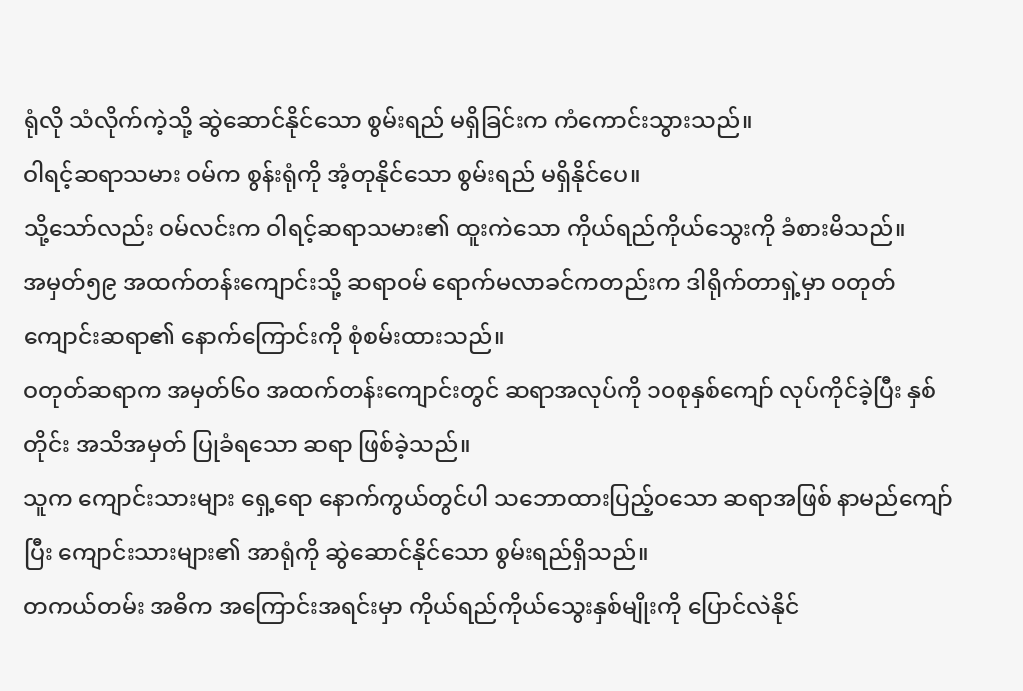ရုံလို သံလိုက်ကဲ့သို့ ဆွဲဆောင်နိုင်သော စွမ်းရည် မရှိခြင်းက ကံကောင်းသွားသည်။
ဝါရင့်ဆရာသမား ဝမ်က စွန်းရုံကို အံ့တုနိုင်သော စွမ်းရည် မရှိနိုင်ပေ။
သို့သော်လည်း ဝမ်လင်းက ဝါရင့်ဆရာသမား၏ ထူးကဲသော ကိုယ်ရည်ကိုယ်သွေးကို ခံစားမိသည်။
အမှတ်၅၉ အထက်တန်းကျောင်းသို့ ဆရာဝမ် ရောက်မလာခင်ကတည်းက ဒါရိုက်တာရှဲ့မှာ ဝတုတ် ကျောင်းဆရာ၏ နောက်ကြောင်းကို စုံစမ်းထားသည်။
ဝတုတ်ဆရာက အမှတ်၆၀ အထက်တန်းကျောင်းတွင် ဆရာအလုပ်ကို ၁၀စုနှစ်ကျော် လုပ်ကိုင်ခဲ့ပြီး နှစ်တိုင်း အသိအမှတ် ပြုခံရသော ဆရာ ဖြစ်ခဲ့သည်။
သူက ကျောင်းသားများ ရှေ့ရော နောက်ကွယ်တွင်ပါ သဘောထားပြည့်ဝသော ဆရာအဖြစ် နာမည်ကျော်ပြီး ကျောင်းသားများ၏ အာရုံကို ဆွဲဆောင်နိုင်သော စွမ်းရည်ရှိသည်။
တကယ်တမ်း အဓိက အကြောင်းအရင်းမှာ ကိုယ်ရည်ကိုယ်သွေးနှစ်မျိုးကို ပြောင်လဲနိုင်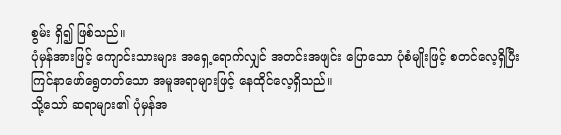စွမ်း ရှိ၍ ဖြစ်သည်။
ပုံမှန်အားဖြင့် ကျောင်းသားများ အရှေ့ရောက်လျှင် အတင်းအဖျင်း ပြောသော ပုံစံမျိုးဖြင့် စတင်လေ့ရှိပြီး ကြင်နာဖော်ရွေတတ်သော အမူအရာများဖြင့် နေထိုင်လေ့ရှိသည်။
သို့သော် ဆရာများ၏ ပုံမှန်အ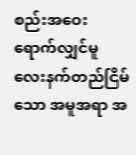စည်းအဝေး ရောက်လျှင်မူ လေးနက်တည်ငြိမ်သော အမူအရာ အ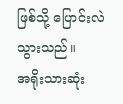ဖြစ်သို့ ပြောင်းလဲသွားသည်။
အရိုးသားဆုံး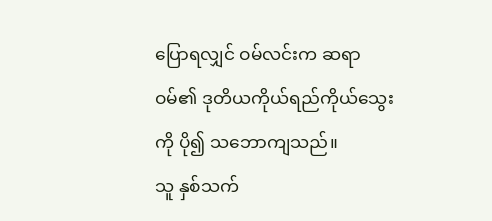ပြောရလျှင် ဝမ်လင်းက ဆရာဝမ်၏ ဒုတိယကိုယ်ရည်ကိုယ်သွေးကို ပို၍ သဘောကျသည်။
သူ နှစ်သက်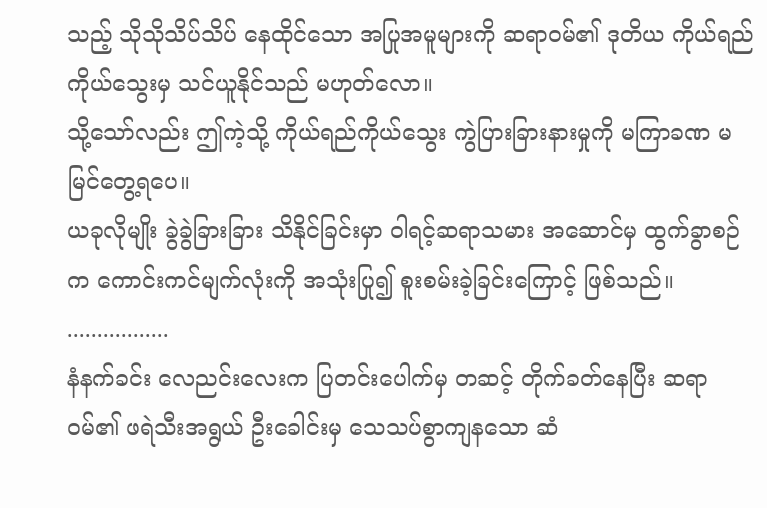သည့် သိုသိုသိပ်သိပ် နေထိုင်သော အပြုအမူများကို ဆရာဝမ်၏ ဒုတိယ ကိုယ်ရည်ကိုယ်သွေးမှ သင်ယူနိုင်သည် မဟုတ်လော။
သို့သော်လည်း ဤကဲ့သို့ ကိုယ်ရည်ကိုယ်သွေး ကွဲပြားခြားနားမှုကို မကြာခဏ မမြင်တွေ့ရပေ။
ယခုလိုမျိုး ခွဲခွဲခြားခြား သိနိုင်ခြင်းမှာ ဝါရင့်ဆရာသမား အဆောင်မှ ထွက်ခွာစဉ်က ကောင်းကင်မျက်လုံးကို အသုံးပြု၍ စူးစမ်းခဲ့ခြင်းကြောင့် ဖြစ်သည်။
.................
နံနက်ခင်း လေညင်းလေးက ပြတင်းပေါက်မှ တဆင့် တိုက်ခတ်နေပြီး ဆရာဝမ်၏ ဖရဲသီးအရွယ် ဦးခေါင်းမှ သေသပ်စွာကျနသော ဆံ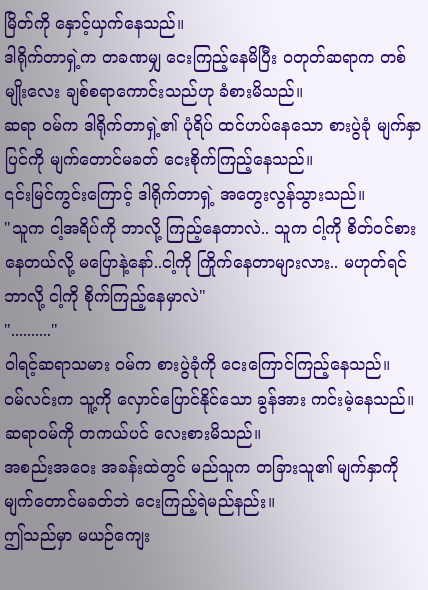မြိတ်ကို နှောင့်ယှက်နေသည်။
ဒါရိုက်တာရှဲ့က တခဏမျှ ငေးကြည့်နေမိပြီး ဝတုတ်ဆရာက တစ်မျိုးလေး ချစ်စရာကောင်းသည်ဟု ခံစားမိသည်။
ဆရာ ဝမ်က ဒါရိုက်တာရှဲ့၏ ပုံရိပ် ထင်ဟပ်နေသော စားပွဲခုံ မျက်နှာပြင်ကို မျက်တောင်မခတ် ငေးစိုက်ကြည့်နေသည်။
၎င်းမြင်ကွင်းကြောင့် ဒါရိုက်တာရှဲ့ အတွေးလွန်သွားသည်။
"သူက ငါ့အရိပ်ကို ဘာလို့ ကြည့်နေတာလဲ.. သူက ငါ့ကို စိတ်ဝင်စားနေတယ်လို့ မပြောနဲ့နော်..ငါ့ကို ကြိုက်နေတာများလား.. မဟုတ်ရင် ဘာလို့ ငါ့ကို စိုက်ကြည့်နေမှာလဲ"
".........."
ဝါရင့်ဆရာသမား ဝမ်က စားပွဲခုံကို ငေးကြောင်ကြည့်နေသည်။
ဝမ်လင်းက သူ့ကို လှောင်ပြောင်နိုင်သော ခွန်အား ကင်းမဲ့နေသည်။
ဆရာဝမ်ကို တကယ်ပင် လေးစားမိသည်။
အစည်းအဝေး အခန်းထဲတွင် မည်သူက တခြားသူ၏ မျက်နှာကို မျက်တောင်မခတ်ဘဲ ငေးကြည့်ရဲမည်နည်း။
ဤသည်မှာ မယဉ်ကျေး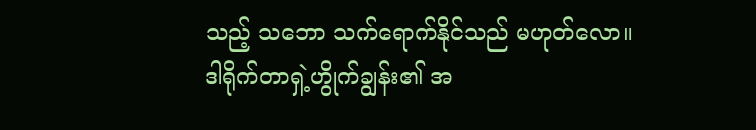သည့် သဘော သက်ရောက်နိုင်သည် မဟုတ်လော။
ဒါရိုက်တာရှဲ့ဟွိုက်ချွန်း၏ အ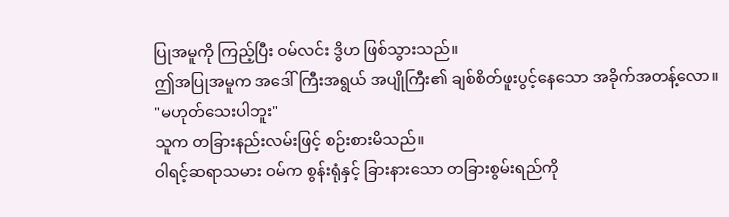ပြုအမူကို ကြည့်ပြီး ဝမ်လင်း ဒွိဟ ဖြစ်သွားသည်။
ဤအပြုအမူက အဒေါ်ကြီးအရွယ် အပျိုကြီး၏ ချစ်စိတ်ဖူးပွင့်နေသော အခိုက်အတန့်လော။
"မဟုတ်သေးပါဘူး"
သူက တခြားနည်းလမ်းဖြင့် စဉ်းစားမိသည်။
ဝါရင့်ဆရာသမား ဝမ်က စွန်းရုံနှင့် ခြားနားသော တခြားစွမ်းရည်ကို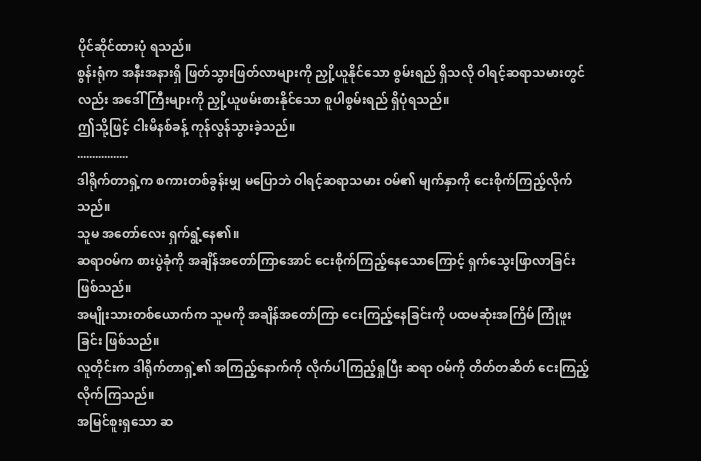ပိုင်ဆိုင်ထားပုံ ရသည်။
စွန်းရုံက အနီးအနားရှိ ဖြတ်သွားဖြတ်လာများကို ညှို့ယူနိုင်သော စွမ်းရည် ရှိသလို ဝါရင့်ဆရာသမားတွင်လည်း အဒေါ်ကြီးများကို ညှို့ယူဖမ်းစားနိုင်သော စူပါစွမ်းရည် ရှိပုံရသည်။
ဤသို့ဖြင့် ငါးမိနစ်ခန့် ကုန်လွန်သွားခဲ့သည်။
.................
ဒါရိုက်တာရှဲ့က စကားတစ်ခွန်းမျှ မပြောဘဲ ဝါရင့်ဆရာသမား ဝမ်၏ မျက်နှာကို ငေးစိုက်ကြည့်လိုက်သည်။
သူမ အတော်လေး ရှက်ရွံ့နေ၏။
ဆရာဝမ်က စားပွဲခုံကို အချိန်အတော်ကြာအောင် ငေးစိုက်ကြည့်နေသောကြောင့် ရှက်သွေးဖြာလာခြင်း ဖြစ်သည်။
အမျိုးသားတစ်ယောက်က သူမကို အချိန်အတော်ကြာ ငေးကြည့်နေခြင်းကို ပထမဆုံးအကြိမ် ကြုံဖူးခြင်း ဖြစ်သည်။
လူတိုင်းက ဒါရိုက်တာရှဲ့၏ အကြည့်နောက်ကို လိုက်ပါကြည့်ရှုပြီး ဆရာ ဝမ်ကို တိတ်တဆိတ် ငေးကြည့်လိုက်ကြသည်။
အမြင်စူးရှသော ဆ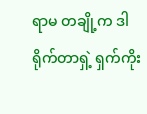ရာမ တချို့က ဒါရိုက်တာရှဲ့ ရှက်ကိုး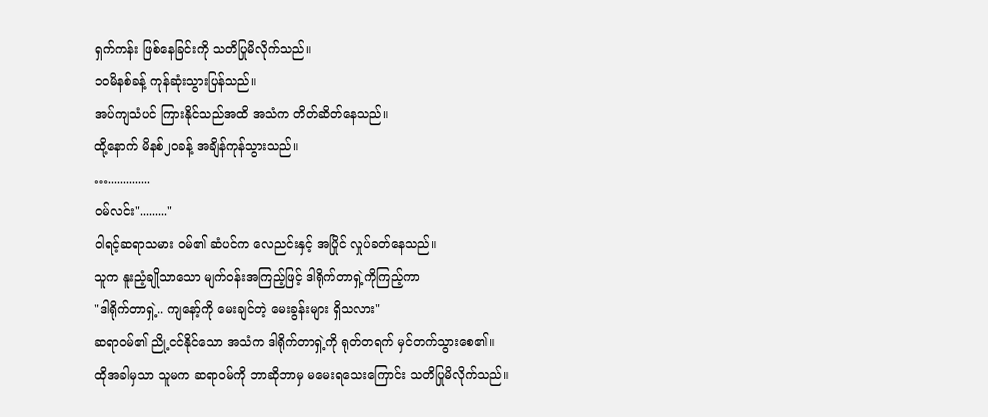ရှက်ကန်း ဖြစ်နေခြင်းကို သတိပြုမိလိုက်သည်။
၁၀မိနစ်ခန့် ကုန်ဆုံးသွားပြန်သည်။
အပ်ကျသံပင် ကြားနိုင်သည်အထိ အသံက တိတ်ဆိတ်နေသည်။
ထို့နောက် မိနစ်၂၀ခန့် အချိန်ကုန်သွားသည်။
…..............
ဝမ်လင်း"........."
ဝါရင့်ဆရာသမား ဝမ်၏ ဆံပင်က လေညင်းနှင့် အပြိုင် လှုပ်ခတ်နေသည်။
သူက နူးညံ့ချိုသာသော မျက်ဝန်းအကြည့်ဖြင့် ဒါရိုက်တာရှဲ့ကိုကြည့်ကာ
"ဒါရိုက်တာရှဲ့.. ကျနော့်ကို မေးချင်တဲ့ မေးခွန်းများ ရှိသလား"
ဆရာဝမ်၏ ညို့ငင်နိုင်သော အသံက ဒါရိုက်တာရှဲ့ကို ရုတ်တရက် မှင်တက်သွားစေ၏။
ထိုအခါမှသာ သူမက ဆရာဝမ်ကို ဘာဆိုဘာမှ မမေးရသေးကြောင်း သတိပြုမိလိုက်သည်။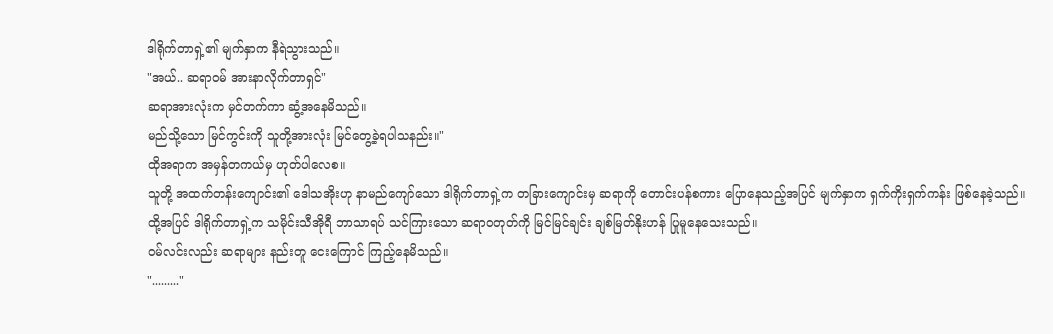ဒါရိုက်တာရှဲ့၏ မျက်နှာက နီရဲသွားသည်။
"အယ်.. ဆရာဝမ် အားနာလိုက်တာရှင်"
ဆရာအားလုံးက မှင်တက်ကာ ဆွံ့အနေမိသည်။
မည်သို့သော မြင်ကွင်းကို သူတို့အားလုံး မြင်တွေ့ခဲ့ရပါသနည်း။"
ထိုအရာက အမှန်တကယ်မှ ဟုတ်ပါလေစ။
သူတို့ အထက်တန်းကျောင်း၏ ဒေါသအိုးဟု နာမည်ကျော်သော ဒါရိုက်တာရှဲ့က တခြားကျောင်းမှ ဆရာကို တောင်းပန်စကား ပြောနေသည့်အပြင် မျက်နှာက ရှက်ကိုးရှက်ကန်း ဖြစ်နေခဲ့သည်။
ထို့အပြင် ဒါရိုက်တာရှဲ့က သမိုင်းသီအိုရီ ဘာသာရပ် သင်ကြားသော ဆရာဝတုတ်ကို မြင်မြင်ချင်း ချစ်မြတ်နိုးဟန် ပြုမူနေသေးသည်။
ဝမ်လင်းလည်း ဆရာများ နည်းတူ ငေးကြောင် ကြည့်နေမိသည်။
"........."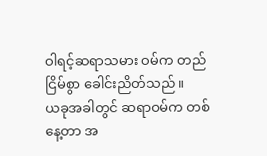ဝါရင့်ဆရာသမား ဝမ်က တည်ငြိမ်စွာ ခေါင်းညိတ်သည်။
ယခုအခါတွင် ဆရာဝမ်က တစ်နေ့တာ အ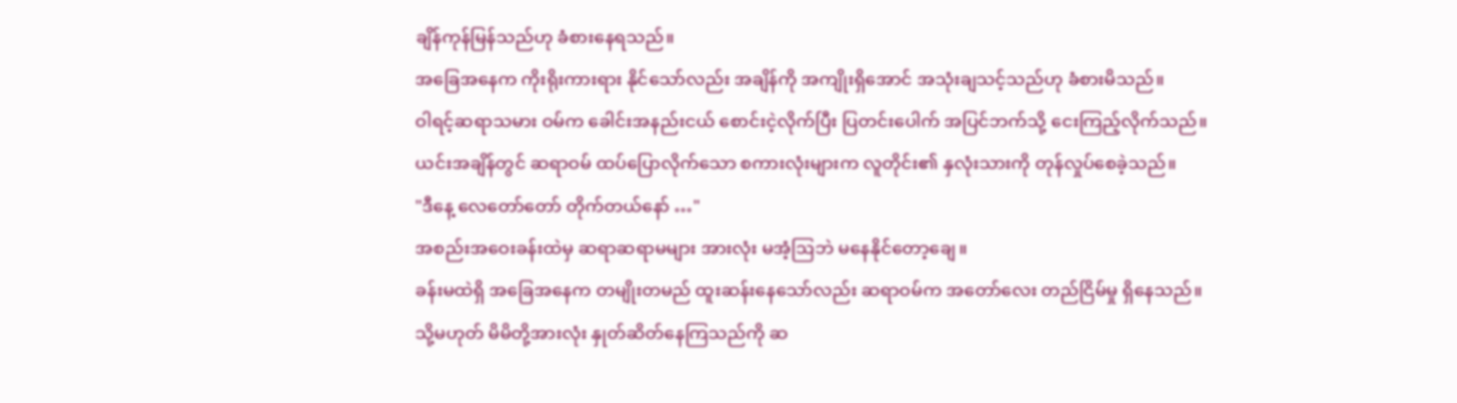ချိန်ကုန်မြန်သည်ဟု ခံစားနေရသည်။
အခြေအနေက ကိုးရိုးကားရား နိုင်သော်လည်း အချိန်ကို အကျိုးရှိအောင် အသုံးချသင့်သည်ဟု ခံစားမိသည်။
ဝါရင့်ဆရာသမား ဝမ်က ခေါင်းအနည်းငယ် စောင်းငဲ့လိုက်ပြီး ပြတင်းပေါက် အပြင်ဘက်သို့ ငေးကြည့်လိုက်သည်။
ယင်းအချိန်တွင် ဆရာဝမ် ထပ်ပြောလိုက်သော စကားလုံးများက လူတိုင်း၏ နှလုံးသားကို တုန်လှုပ်စေခဲ့သည်။
"ဒီနေ့ လေတော်တော် တိုက်တယ်နော် …"
အစည်းအဝေးခန်းထဲမှ ဆရာဆရာမများ အားလုံး မအံ့ဩဘဲ မနေနိုင်တော့ချေ။
ခန်းမထဲရှိ အခြေအနေက တမျိုးတမည် ထူးဆန်းနေသော်လည်း ဆရာဝမ်က အတော်လေး တည်ငြိမ်မှု ရှိနေသည်။
သို့မဟုတ် မိမိတို့အားလုံး နှုတ်ဆိတ်နေကြသည်ကို ဆ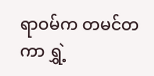ရာဝမ်က တမင်တကာ ရွှဲ့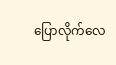ပြောလိုက်လေ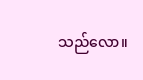သည်လော။